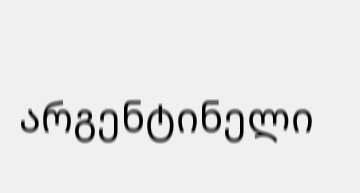არგენტინელი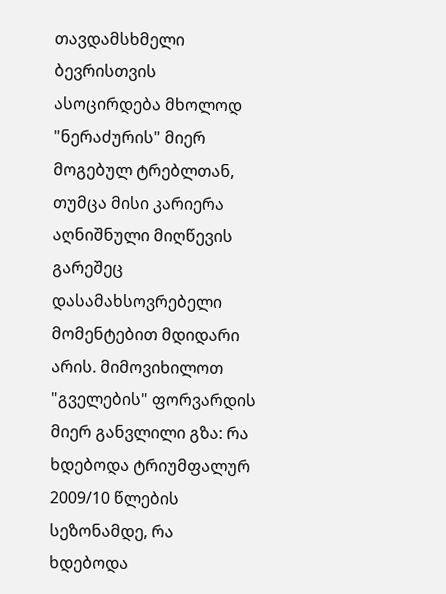თავდამსხმელი ბევრისთვის ასოცირდება მხოლოდ "ნერაძურის" მიერ მოგებულ ტრებლთან, თუმცა მისი კარიერა აღნიშნული მიღწევის გარეშეც დასამახსოვრებელი მომენტებით მდიდარი არის. მიმოვიხილოთ "გველების" ფორვარდის მიერ განვლილი გზა: რა ხდებოდა ტრიუმფალურ 2009/10 წლების სეზონამდე, რა ხდებოდა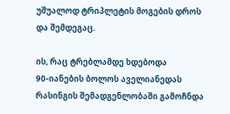უშუალოდ ტრიპლეტის მოგების დროს და შემდეგაც.

ის, რაც ტრებლამდე ხდებოდა
90-იანების ბოლოს აველიანედას რასინგის შემადგენლობაში გამოჩნდა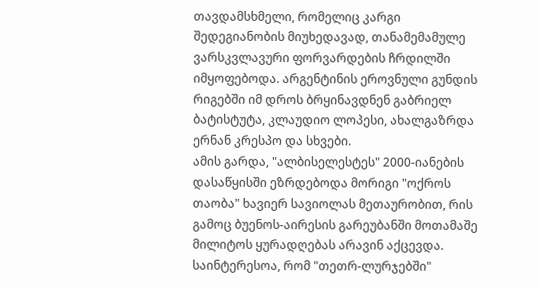თავდამსხმელი, რომელიც კარგი შედეგიანობის მიუხედავად, თანამემამულე ვარსკვლავური ფორვარდების ჩრდილში იმყოფებოდა. არგენტინის ეროვნული გუნდის რიგებში იმ დროს ბრყინავდნენ გაბრიელ ბატისტუტა, კლაუდიო ლოპესი, ახალგაზრდა ერნან კრესპო და სხვები.
ამის გარდა, "ალბისელესტეს" 2000-იანების დასაწყისში ეზრდებოდა მორიგი "ოქროს თაობა" ხავიერ სავიოლას მეთაურობით, რის გამოც ბუენოს-აირესის გარეუბანში მოთამაშე მილიტოს ყურადღებას არავინ აქცევდა. საინტერესოა, რომ "თეთრ-ლურჯებში"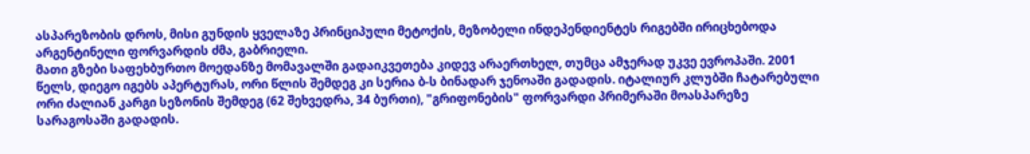ასპარეზობის დროს, მისი გუნდის ყველაზე პრინციპული მეტოქის, მეზობელი ინდეპენდიენტეს რიგებში ირიცხებოდა არგენტინელი ფორვარდის ძმა, გაბრიელი.
მათი გზები საფეხბურთო მოედანზე მომავალში გადაიკვეთება კიდევ არაერთხელ, თუმცა ამჯერად უკვე ევროპაში. 2001 წელს, დიეგო იგებს აპერტურას, ორი წლის შემდეგ კი სერია ბ-ს ბინადარ ჯენოაში გადადის. იტალიურ კლუბში ჩატარებული ორი ძალიან კარგი სეზონის შემდეგ (62 შეხვედრა, 34 ბურთი), "გრიფონების" ფორვარდი პრიმერაში მოასპარეზე სარაგოსაში გადადის.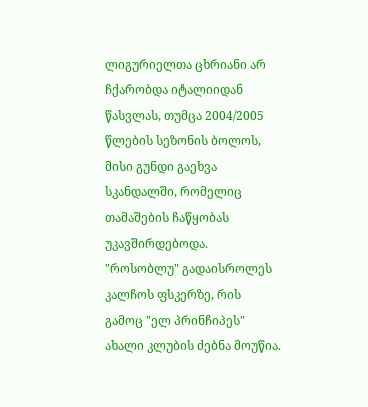ლიგურიელთა ცხრიანი არ ჩქარობდა იტალიიდან წასვლას, თუმცა 2004/2005 წლების სეზონის ბოლოს, მისი გუნდი გაეხვა სკანდალში, რომელიც თამაშების ჩაწყობას უკავშირდებოდა. "როსობლუ" გადაისროლეს კალჩოს ფსკერზე, რის გამოც "ელ პრინჩიპეს" ახალი კლუბის ძებნა მოუწია.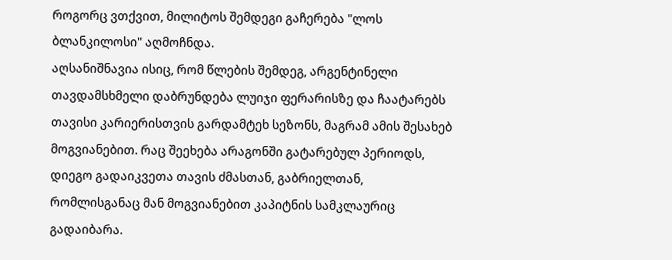როგორც ვთქვით, მილიტოს შემდეგი გაჩერება "ლოს ბლანკილოსი" აღმოჩნდა.
აღსანიშნავია ისიც, რომ წლების შემდეგ, არგენტინელი თავდამსხმელი დაბრუნდება ლუიჯი ფერარისზე და ჩაატარებს თავისი კარიერისთვის გარდამტეხ სეზონს, მაგრამ ამის შესახებ მოგვიანებით. რაც შეეხება არაგონში გატარებულ პერიოდს, დიეგო გადაიკვეთა თავის ძმასთან, გაბრიელთან, რომლისგანაც მან მოგვიანებით კაპიტნის სამკლაურიც გადაიბარა.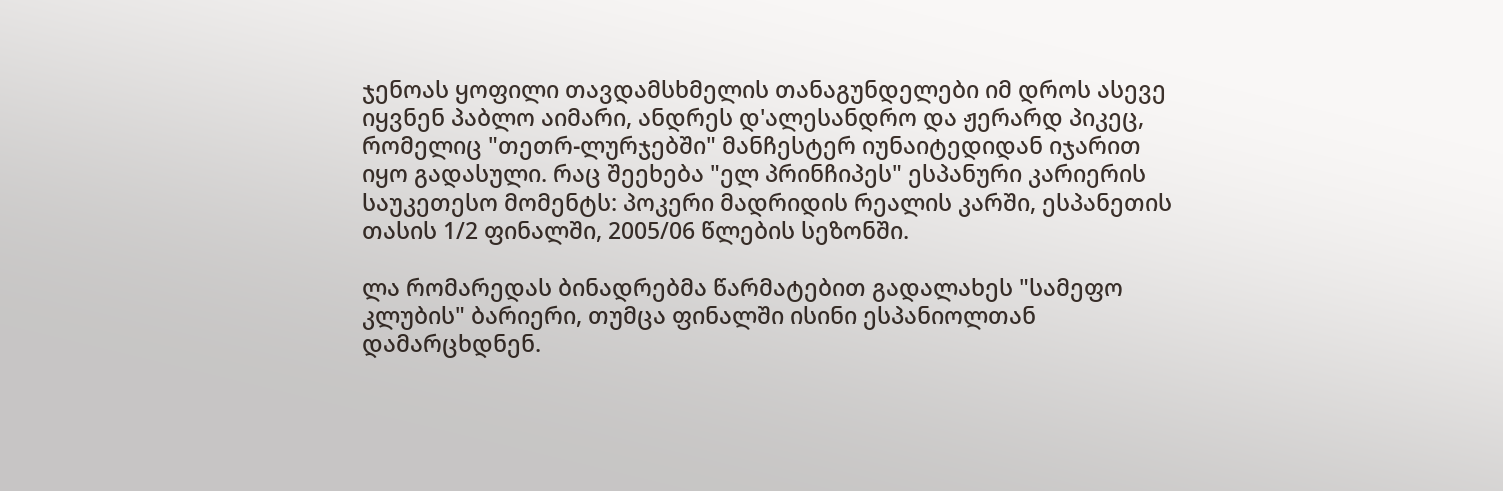ჯენოას ყოფილი თავდამსხმელის თანაგუნდელები იმ დროს ასევე იყვნენ პაბლო აიმარი, ანდრეს დ'ალესანდრო და ჟერარდ პიკეც, რომელიც "თეთრ-ლურჯებში" მანჩესტერ იუნაიტედიდან იჯარით იყო გადასული. რაც შეეხება "ელ პრინჩიპეს" ესპანური კარიერის საუკეთესო მომენტს: პოკერი მადრიდის რეალის კარში, ესპანეთის თასის 1/2 ფინალში, 2005/06 წლების სეზონში.

ლა რომარედას ბინადრებმა წარმატებით გადალახეს "სამეფო კლუბის" ბარიერი, თუმცა ფინალში ისინი ესპანიოლთან დამარცხდნენ.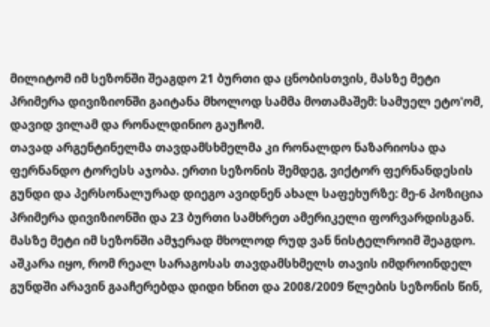მილიტომ იმ სეზონში შეაგდო 21 ბურთი და ცნობისთვის, მასზე მეტი პრიმერა დივიზიონში გაიტანა მხოლოდ სამმა მოთამაშემ: სამუელ ეტო'ომ, დავიდ ვილამ და რონალდინიო გაუჩომ.
თავად არგენტინელმა თავდამსხმელმა კი რონალდო ნაზარიოსა და ფერნანდო ტორესს აჯობა. ერთი სეზონის შემდეგ, ვიქტორ ფერნანდესის გუნდი და პერსონალურად დიეგო ავიდნენ ახალ საფეხურზე: მე-6 პოზიცია პრიმერა დივიზიონში და 23 ბურთი სამხრეთ ამერიკელი ფორვარდისგან. მასზე მეტი იმ სეზონში ამჯერად მხოლოდ რუდ ვან ნისტელროიმ შეაგდო.
აშკარა იყო, რომ რეალ სარაგოსას თავდამსხმელს თავის იმდროინდელ გუნდში არავინ გააჩერებდა დიდი ხნით და 2008/2009 წლების სეზონის წინ,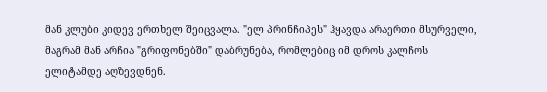მან კლუბი კიდევ ერთხელ შეიცვალა. "ელ პრინჩიპეს" ჰყავდა არაერთი მსურველი, მაგრამ მან არჩია "გრიფონებში" დაბრუნება, რომლებიც იმ დროს კალჩოს ელიტამდე აღზევდნენ.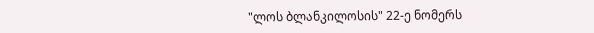"ლოს ბლანკილოსის" 22-ე ნომერს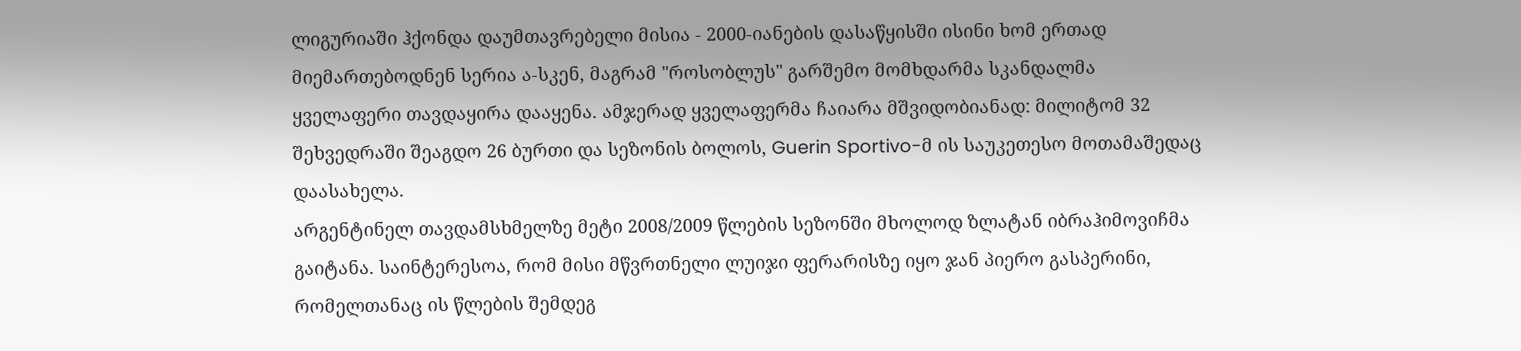ლიგურიაში ჰქონდა დაუმთავრებელი მისია - 2000-იანების დასაწყისში ისინი ხომ ერთად მიემართებოდნენ სერია ა-სკენ, მაგრამ "როსობლუს" გარშემო მომხდარმა სკანდალმა ყველაფერი თავდაყირა დააყენა. ამჯერად ყველაფერმა ჩაიარა მშვიდობიანად: მილიტომ 32 შეხვედრაში შეაგდო 26 ბურთი და სეზონის ბოლოს, Guerin Sportivo-მ ის საუკეთესო მოთამაშედაც დაასახელა.
არგენტინელ თავდამსხმელზე მეტი 2008/2009 წლების სეზონში მხოლოდ ზლატან იბრაჰიმოვიჩმა გაიტანა. საინტერესოა, რომ მისი მწვრთნელი ლუიჯი ფერარისზე იყო ჯან პიერო გასპერინი, რომელთანაც ის წლების შემდეგ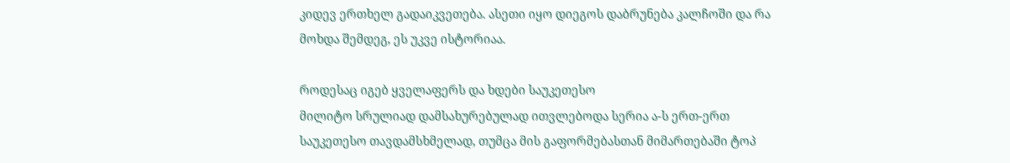კიდევ ერთხელ გადაიკვეთება. ასეთი იყო დიეგოს დაბრუნება კალჩოში და რა მოხდა შემდეგ, ეს უკვე ისტორიაა.

როდესაც იგებ ყველაფერს და ხდები საუკეთესო
მილიტო სრულიად დამსახურებულად ითვლებოდა სერია ა-ს ერთ-ერთ საუკეთესო თავდამსხმელად, თუმცა მის გაფორმებასთან მიმართებაში ტოპ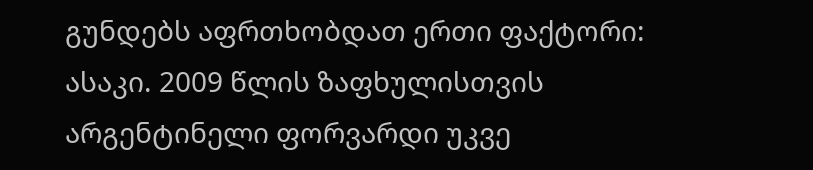გუნდებს აფრთხობდათ ერთი ფაქტორი: ასაკი. 2009 წლის ზაფხულისთვის არგენტინელი ფორვარდი უკვე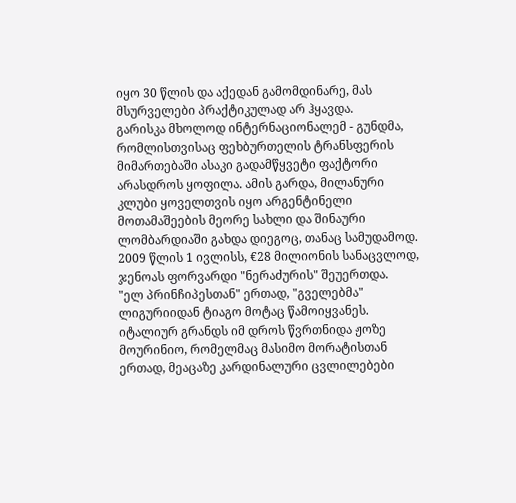იყო 30 წლის და აქედან გამომდინარე, მას მსურველები პრაქტიკულად არ ჰყავდა.
გარისკა მხოლოდ ინტერნაციონალემ - გუნდმა, რომლისთვისაც ფეხბურთელის ტრანსფერის მიმართებაში ასაკი გადამწყვეტი ფაქტორი არასდროს ყოფილა. ამის გარდა, მილანური კლუბი ყოველთვის იყო არგენტინელი მოთამაშეების მეორე სახლი და შინაური ლომბარდიაში გახდა დიეგოც, თანაც სამუდამოდ. 2009 წლის 1 ივლისს, €28 მილიონის სანაცვლოდ, ჯენოას ფორვარდი "ნერაძურის" შეუერთდა.
"ელ პრინჩიპესთან" ერთად, "გველებმა" ლიგურიიდან ტიაგო მოტაც წამოიყვანეს. იტალიურ გრანდს იმ დროს წვრთნიდა ჟოზე მოურინიო, რომელმაც მასიმო მორატისთან ერთად, მეაცაზე კარდინალური ცვლილებები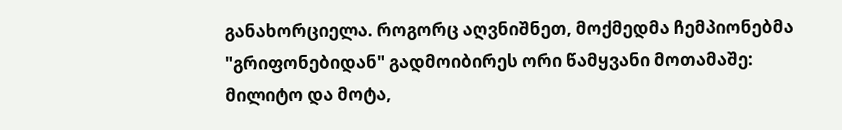განახორციელა. როგორც აღვნიშნეთ, მოქმედმა ჩემპიონებმა "გრიფონებიდან" გადმოიბირეს ორი წამყვანი მოთამაშე: მილიტო და მოტა,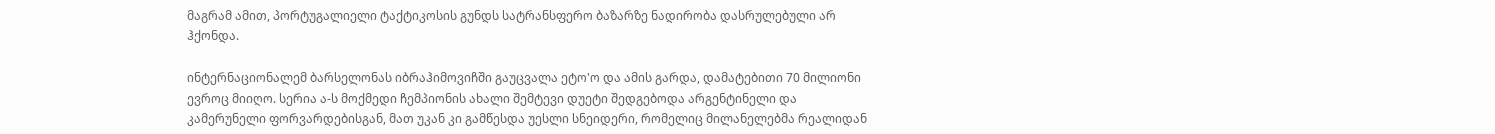მაგრამ ამით, პორტუგალიელი ტაქტიკოსის გუნდს სატრანსფერო ბაზარზე ნადირობა დასრულებული არ ჰქონდა.

ინტერნაციონალემ ბარსელონას იბრაჰიმოვიჩში გაუცვალა ეტო'ო და ამის გარდა, დამატებითი 70 მილიონი ევროც მიიღო. სერია ა-ს მოქმედი ჩემპიონის ახალი შემტევი დუეტი შედგებოდა არგენტინელი და კამერუნელი ფორვარდებისგან, მათ უკან კი გამწესდა უესლი სნეიდერი, რომელიც მილანელებმა რეალიდან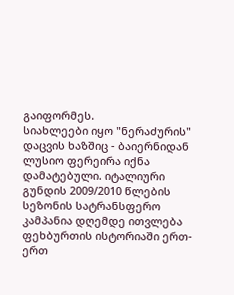გაიფორმეს.
სიახლეები იყო "ნერაძურის" დაცვის ხაზშიც - ბაიერნიდან ლუსიო ფერეირა იქნა დამატებული. იტალიური გუნდის 2009/2010 წლების სეზონის სატრანსფერო კამპანია დღემდე ითვლება ფეხბურთის ისტორიაში ერთ-ერთ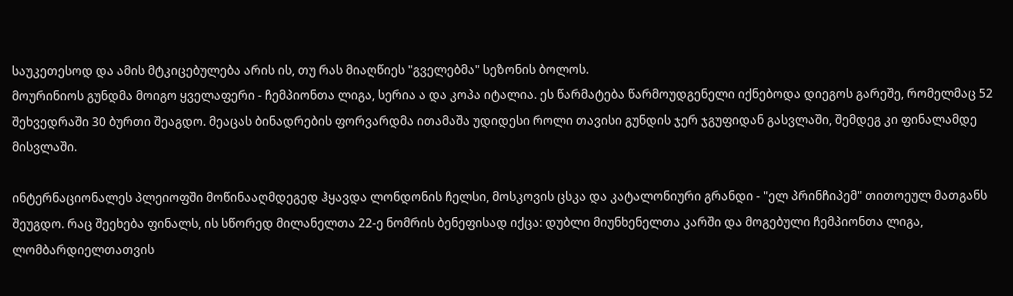საუკეთესოდ და ამის მტკიცებულება არის ის, თუ რას მიაღწიეს "გველებმა" სეზონის ბოლოს.
მოურინიოს გუნდმა მოიგო ყველაფერი - ჩემპიონთა ლიგა, სერია ა და კოპა იტალია. ეს წარმატება წარმოუდგენელი იქნებოდა დიეგოს გარეშე, რომელმაც 52 შეხვედრაში 30 ბურთი შეაგდო. მეაცას ბინადრების ფორვარდმა ითამაშა უდიდესი როლი თავისი გუნდის ჯერ ჯგუფიდან გასვლაში, შემდეგ კი ფინალამდე მისვლაში.

ინტერნაციონალეს პლეიოფში მოწინააღმდეგედ ჰყავდა ლონდონის ჩელსი, მოსკოვის ცსკა და კატალონიური გრანდი - "ელ პრინჩიპემ" თითოეულ მათგანს შეუგდო. რაც შეეხება ფინალს, ის სწორედ მილანელთა 22-ე ნომრის ბენეფისად იქცა: დუბლი მიუნხენელთა კარში და მოგებული ჩემპიონთა ლიგა, ლომბარდიელთათვის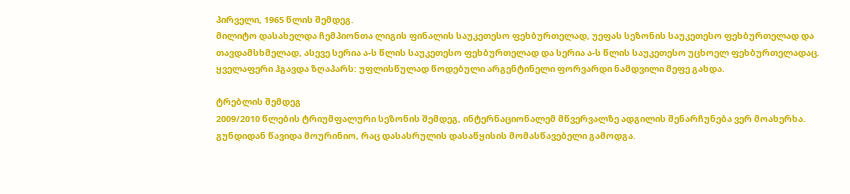პირველი, 1965 წლის შემდეგ.
მილიტო დასახელდა ჩემპიონთა ლიგის ფინალის საუკეთესო ფეხბურთელად, უეფას სეზონის საუკეთესო ფეხბურთელად და თავდამსხმელად, ასევე სერია ა-ს წლის საუკეთესო ფეხბურთელად და სერია ა-ს წლის საუკეთესო უცხოელ ფეხბურთელადაც. ყველაფერი ჰგავდა ზღაპარს: უფლისწულად წოდებული არგენტინელი ფორვარდი ნამდვილი მეფე გახდა.

ტრებლის შემდეგ
2009/2010 წლების ტრიუმფალური სეზონის შემდეგ, ინტერნაციონალემ მწვერვალზე ადგილის შენარჩუნება ვერ მოახერხა. გუნდიდან წავიდა მოურინიო, რაც დასასრულის დასაწყისის მომასწავებელი გამოდგა.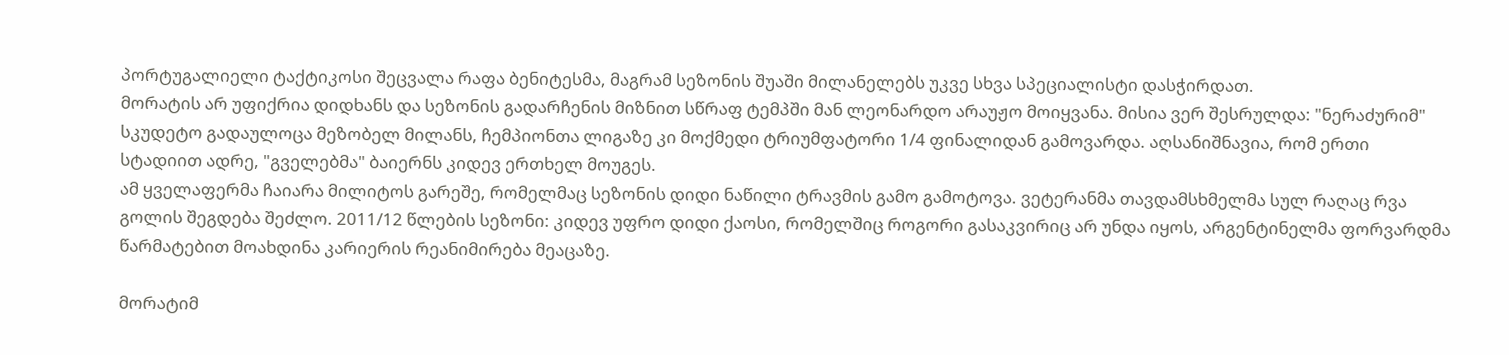პორტუგალიელი ტაქტიკოსი შეცვალა რაფა ბენიტესმა, მაგრამ სეზონის შუაში მილანელებს უკვე სხვა სპეციალისტი დასჭირდათ.
მორატის არ უფიქრია დიდხანს და სეზონის გადარჩენის მიზნით სწრაფ ტემპში მან ლეონარდო არაუჟო მოიყვანა. მისია ვერ შესრულდა: "ნერაძურიმ" სკუდეტო გადაულოცა მეზობელ მილანს, ჩემპიონთა ლიგაზე კი მოქმედი ტრიუმფატორი 1/4 ფინალიდან გამოვარდა. აღსანიშნავია, რომ ერთი სტადიით ადრე, "გველებმა" ბაიერნს კიდევ ერთხელ მოუგეს.
ამ ყველაფერმა ჩაიარა მილიტოს გარეშე, რომელმაც სეზონის დიდი ნაწილი ტრავმის გამო გამოტოვა. ვეტერანმა თავდამსხმელმა სულ რაღაც რვა გოლის შეგდება შეძლო. 2011/12 წლების სეზონი: კიდევ უფრო დიდი ქაოსი, რომელშიც როგორი გასაკვირიც არ უნდა იყოს, არგენტინელმა ფორვარდმა წარმატებით მოახდინა კარიერის რეანიმირება მეაცაზე.

მორატიმ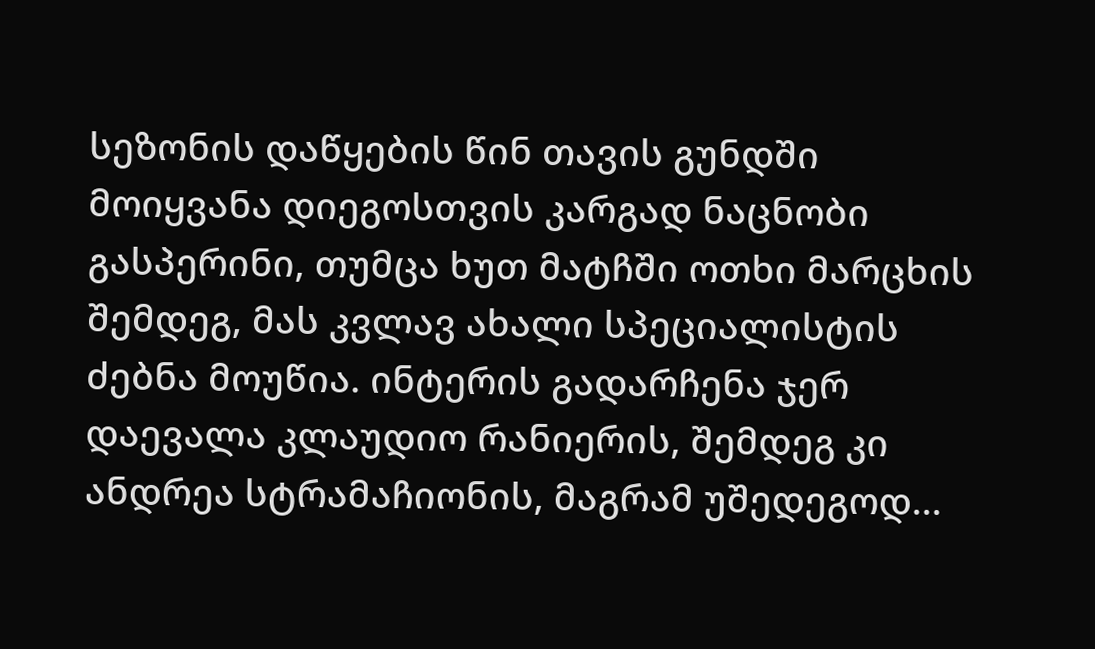სეზონის დაწყების წინ თავის გუნდში მოიყვანა დიეგოსთვის კარგად ნაცნობი გასპერინი, თუმცა ხუთ მატჩში ოთხი მარცხის შემდეგ, მას კვლავ ახალი სპეციალისტის ძებნა მოუწია. ინტერის გადარჩენა ჯერ დაევალა კლაუდიო რანიერის, შემდეგ კი ანდრეა სტრამაჩიონის, მაგრამ უშედეგოდ...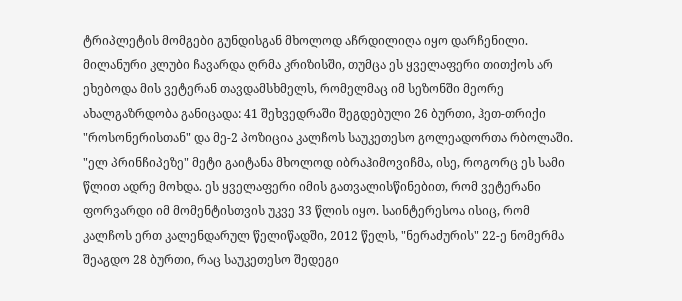ტრიპლეტის მომგები გუნდისგან მხოლოდ აჩრდილიღა იყო დარჩენილი.
მილანური კლუბი ჩავარდა ღრმა კრიზისში, თუმცა ეს ყველაფერი თითქოს არ ეხებოდა მის ვეტერან თავდამსხმელს, რომელმაც იმ სეზონში მეორე ახალგაზრდობა განიცადა: 41 შეხვედრაში შეგდებული 26 ბურთი, ჰეთ-თრიქი "როსონერისთან" და მე-2 პოზიცია კალჩოს საუკეთესო გოლეადორთა რბოლაში.
"ელ პრინჩიპეზე" მეტი გაიტანა მხოლოდ იბრაჰიმოვიჩმა, ისე, როგორც ეს სამი წლით ადრე მოხდა. ეს ყველაფერი იმის გათვალისწინებით, რომ ვეტერანი ფორვარდი იმ მომენტისთვის უკვე 33 წლის იყო. საინტერესოა ისიც, რომ კალჩოს ერთ კალენდარულ წელიწადში, 2012 წელს, "ნერაძურის" 22-ე ნომერმა შეაგდო 28 ბურთი, რაც საუკეთესო შედეგი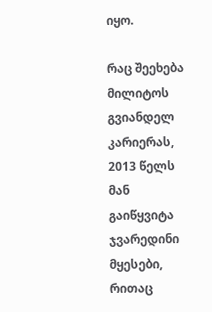იყო.

რაც შეეხება მილიტოს გვიანდელ კარიერას, 2013 წელს მან გაიწყვიტა ჯვარედინი მყესები, რითაც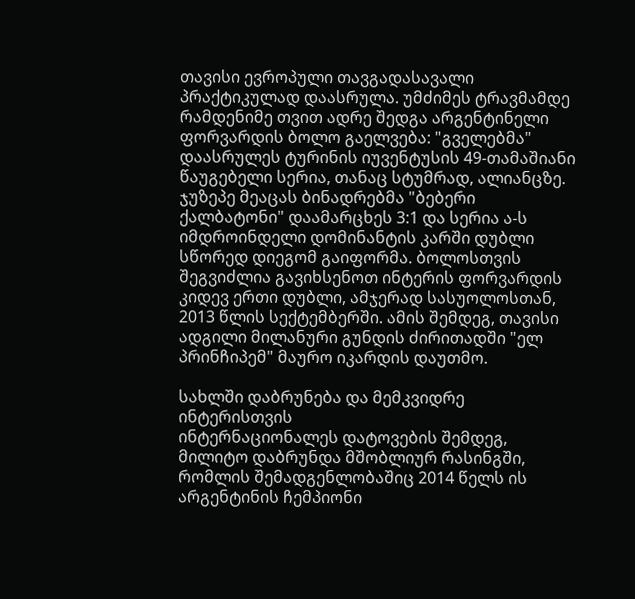თავისი ევროპული თავგადასავალი პრაქტიკულად დაასრულა. უმძიმეს ტრავმამდე რამდენიმე თვით ადრე შედგა არგენტინელი ფორვარდის ბოლო გაელვება: "გველებმა" დაასრულეს ტურინის იუვენტუსის 49-თამაშიანი წაუგებელი სერია, თანაც სტუმრად, ალიანცზე.
ჯუზეპე მეაცას ბინადრებმა "ბებერი ქალბატონი" დაამარცხეს 3:1 და სერია ა-ს იმდროინდელი დომინანტის კარში დუბლი სწორედ დიეგომ გაიფორმა. ბოლოსთვის შეგვიძლია გავიხსენოთ ინტერის ფორვარდის კიდევ ერთი დუბლი, ამჯერად სასუოლოსთან, 2013 წლის სექტემბერში. ამის შემდეგ, თავისი ადგილი მილანური გუნდის ძირითადში "ელ პრინჩიპემ" მაურო იკარდის დაუთმო.

სახლში დაბრუნება და მემკვიდრე ინტერისთვის
ინტერნაციონალეს დატოვების შემდეგ, მილიტო დაბრუნდა მშობლიურ რასინგში, რომლის შემადგენლობაშიც 2014 წელს ის არგენტინის ჩემპიონი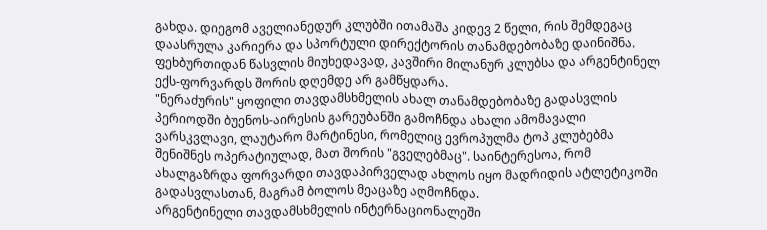გახდა. დიეგომ აველიანედურ კლუბში ითამაშა კიდევ 2 წელი, რის შემდეგაც დაასრულა კარიერა და სპორტული დირექტორის თანამდებობაზე დაინიშნა. ფეხბურთიდან წასვლის მიუხედავად, კავშირი მილანურ კლუბსა და არგენტინელ ექს-ფორვარდს შორის დღემდე არ გამწყდარა.
"ნერაძურის" ყოფილი თავდამსხმელის ახალ თანამდებობაზე გადასვლის პერიოდში ბუენოს-აირესის გარეუბანში გამოჩნდა ახალი ამომავალი ვარსკვლავი, ლაუტარო მარტინესი, რომელიც ევროპულმა ტოპ კლუბებმა შენიშნეს ოპერატიულად, მათ შორის "გველებმაც". საინტერესოა, რომ ახალგაზრდა ფორვარდი თავდაპირველად ახლოს იყო მადრიდის ატლეტიკოში გადასვლასთან, მაგრამ ბოლოს მეაცაზე აღმოჩნდა.
არგენტინელი თავდამსხმელის ინტერნაციონალეში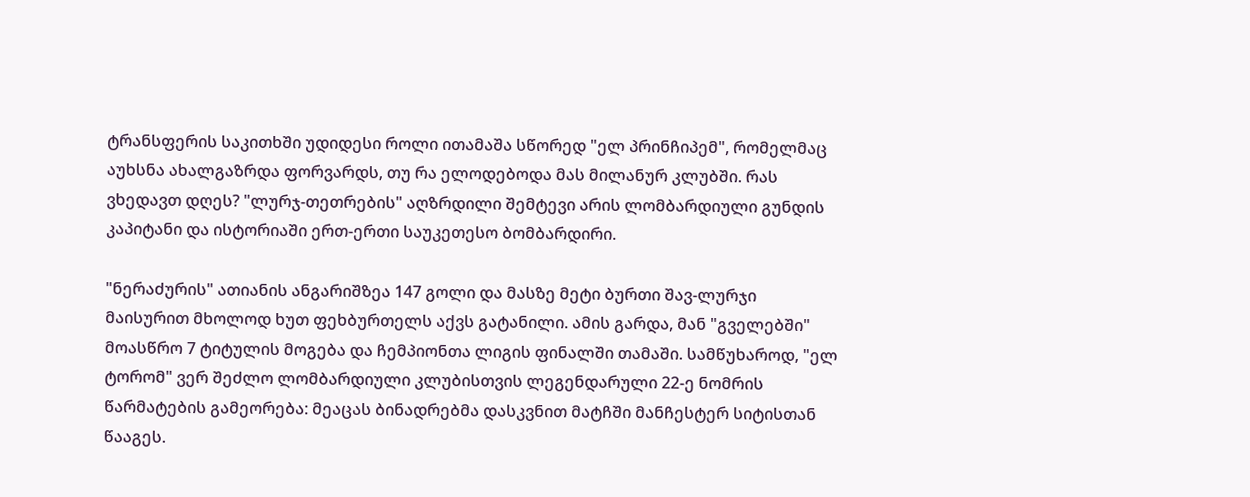ტრანსფერის საკითხში უდიდესი როლი ითამაშა სწორედ "ელ პრინჩიპემ", რომელმაც აუხსნა ახალგაზრდა ფორვარდს, თუ რა ელოდებოდა მას მილანურ კლუბში. რას ვხედავთ დღეს? "ლურჯ-თეთრების" აღზრდილი შემტევი არის ლომბარდიული გუნდის კაპიტანი და ისტორიაში ერთ-ერთი საუკეთესო ბომბარდირი.

"ნერაძურის" ათიანის ანგარიშზეა 147 გოლი და მასზე მეტი ბურთი შავ-ლურჯი მაისურით მხოლოდ ხუთ ფეხბურთელს აქვს გატანილი. ამის გარდა, მან "გველებში" მოასწრო 7 ტიტულის მოგება და ჩემპიონთა ლიგის ფინალში თამაში. სამწუხაროდ, "ელ ტორომ" ვერ შეძლო ლომბარდიული კლუბისთვის ლეგენდარული 22-ე ნომრის წარმატების გამეორება: მეაცას ბინადრებმა დასკვნით მატჩში მანჩესტერ სიტისთან წააგეს.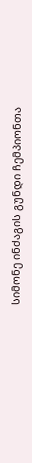სიმონე ინძაგის გუნდი ჩემპიონთა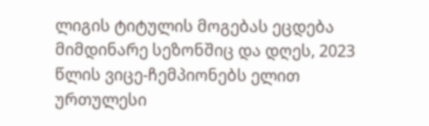ლიგის ტიტულის მოგებას ეცდება მიმდინარე სეზონშიც და დღეს, 2023 წლის ვიცე-ჩემპიონებს ელით ურთულესი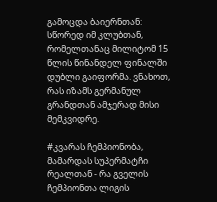გამოცდა ბაიერნთან: სწორედ იმ კლუბთან, რომელთანაც მილიტომ 15 წლის წინანდელ ფინალში დუბლი გაიფორმა. ვნახოთ, რას იზამს გერმანულ გრანდთან ამჯერად მისი მემკვიდრე.

#კვარას ჩემპიონობა, მამარდას სუპერმატჩი რეალთან - რა გველის ჩემპიონთა ლიგის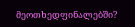მეოთხედფინალებში?